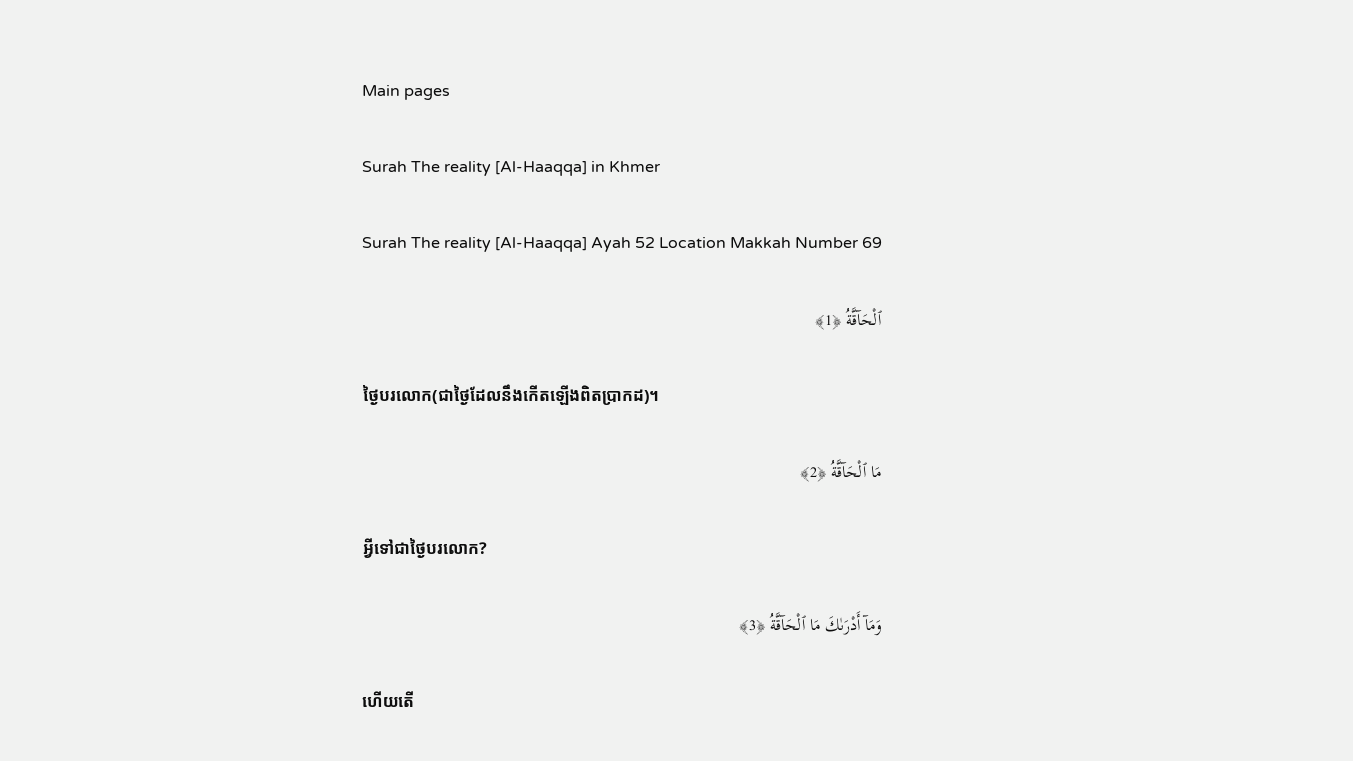Main pages

Surah The reality [Al-Haaqqa] in Khmer

Surah The reality [Al-Haaqqa] Ayah 52 Location Makkah Number 69

ٱلْحَآقَّةُ ﴿1﴾

ថ្ងៃបរលោក(ជាថ្ងៃដែលនឹងកើតឡើងពិតប្រាកដ)។

مَا ٱلْحَآقَّةُ ﴿2﴾

អ្វីទៅជាថ្ងៃបរលោក?

وَمَآ أَدْرَىٰكَ مَا ٱلْحَآقَّةُ ﴿3﴾

ហើយតើ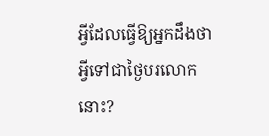អ្វីដែលធ្វើឱ្យអ្នកដឹងថា អ្វីទៅជាថ្ងៃបរលោកនោះ?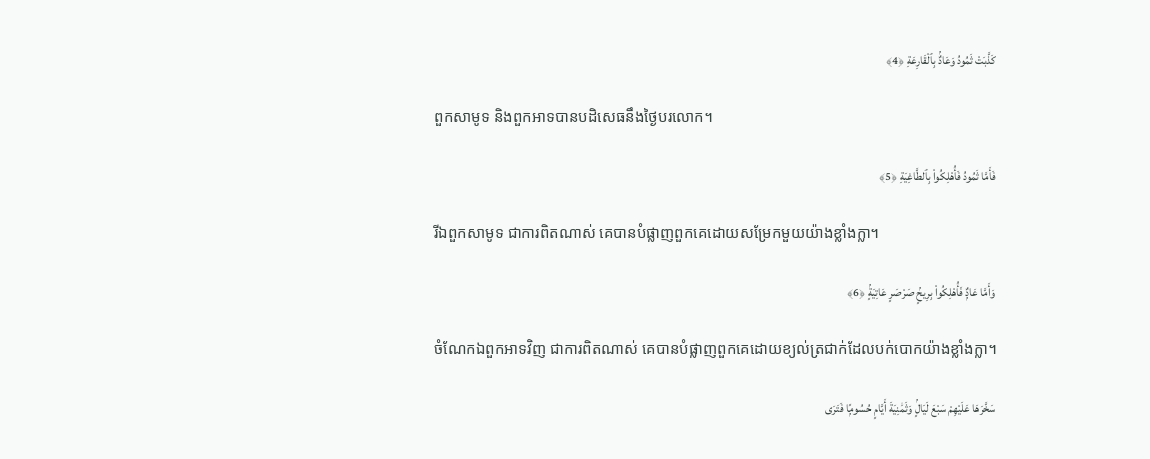كَذَّبَتْ ثَمُودُ وَعَادٌۢ بِٱلْقَارِعَةِ ﴿4﴾

ពួកសាមូទ និងពួកអាទបានបដិសេធនឹងថ្ងៃបរលោក។

فَأَمَّا ثَمُودُ فَأُهْلِكُوا۟ بِٱلطَّاغِيَةِ ﴿5﴾

រីឯពួកសាមូទ ជាការពិតណាស់ គេបានបំផ្លាញពួកគេដោយសម្រែកមួយយ៉ាងខ្លាំងក្លា។

وَأَمَّا عَادٌۭ فَأُهْلِكُوا۟ بِرِيحٍۢ صَرْصَرٍ عَاتِيَةٍۢ ﴿6﴾

ចំណែកឯពួកអាទវិញ ជាការពិតណាស់ គេបានបំផ្លាញពួកគេដោយខ្យល់ត្រជាក់ដែលបក់បោកយ៉ាងខ្លាំងក្លា។

سَخَّرَهَا عَلَيْهِمْ سَبْعَ لَيَالٍۢ وَثَمَٰنِيَةَ أَيَّامٍ حُسُومًۭا فَتَرَى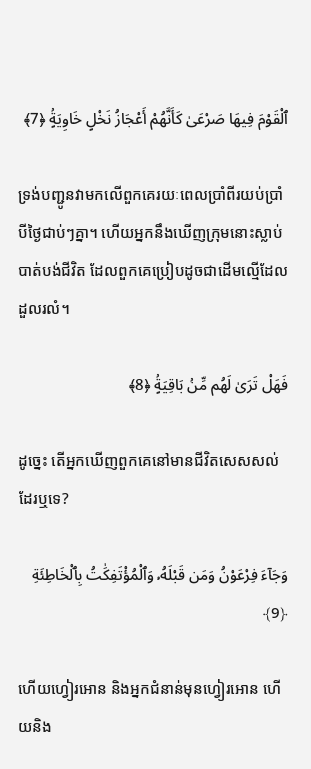ٱلْقَوْمَ فِيهَا صَرْعَىٰ كَأَنَّهُمْ أَعْجَازُ نَخْلٍ خَاوِيَةٍۢ ﴿7﴾

ទ្រង់បញ្ជូនវាមកលើពួកគេរយៈពេលប្រាំពីរយប់ប្រាំបីថ្ងៃជាប់ៗគ្នា។ ហើយអ្នកនឹងឃើញក្រុមនោះស្លាប់បាត់បង់ជីវិត ដែលពួកគេប្រៀបដូចជាដើមល្មើដែលដួលរលំ។

فَهَلْ تَرَىٰ لَهُم مِّنۢ بَاقِيَةٍۢ ﴿8﴾

ដូច្នេះ តើអ្នកឃើញពួកគេនៅមានជីវិតសេសសល់ដែរឬទេ?

وَجَآءَ فِرْعَوْنُ وَمَن قَبْلَهُۥ وَٱلْمُؤْتَفِكَٰتُ بِٱلْخَاطِئَةِ ﴿9﴾

ហើយហ្វៀរអោន និងអ្នកជំនាន់មុនហ្វៀរអោន ហើយនិង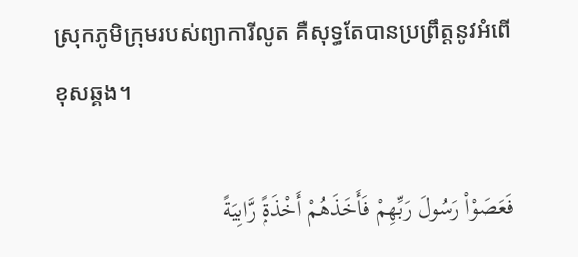ស្រុកភូមិក្រុមរបស់ព្យាការីលូត គឺសុទ្ធតែបានប្រព្រឹត្ដនូវអំពើខុសឆ្គង។

فَعَصَوْا۟ رَسُولَ رَبِّهِمْ فَأَخَذَهُمْ أَخْذَةًۭ رَّابِيَةً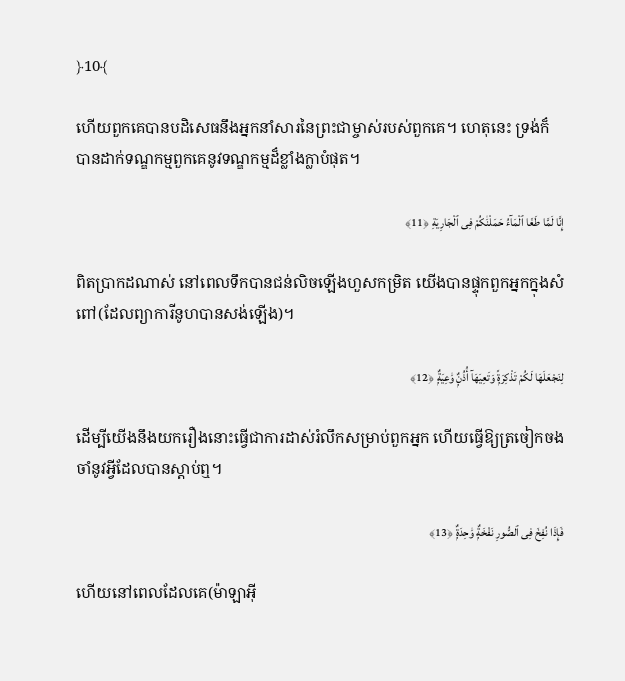﴿10﴾

ហើយពួកគេបានបដិសេធនឹងអ្នកនាំសារនៃព្រះជាម្ចាស់របស់ពួកគេ។ ហេតុនេះ ទ្រង់ក៏បានដាក់ទណ្ឌកម្មពួកគេនូវទណ្ឌកម្មដ៏ខ្លាំងក្លាបំផុត។

إِنَّا لَمَّا طَغَا ٱلْمَآءُ حَمَلْنَٰكُمْ فِى ٱلْجَارِيَةِ ﴿11﴾

ពិតប្រាកដណាស់ នៅពេលទឹកបានជន់លិចឡើងហួសកម្រិត យើងបានផ្ទុកពួកអ្នកក្នុងសំពៅ(ដែលព្យាការីនូហបានសង់ឡើង)។

لِنَجْعَلَهَا لَكُمْ تَذْكِرَةًۭ وَتَعِيَهَآ أُذُنٌۭ وَٰعِيَةٌۭ ﴿12﴾

ដើម្បីយើងនឹងយករឿងនោះធ្វើជាការដាស់រំលឹកសម្រាប់ពួកអ្នក ហើយធ្វើឱ្យត្រចៀកចងចាំនូវអ្វីដែលបានស្តាប់ឮ។

فَإِذَا نُفِخَ فِى ٱلصُّورِ نَفْخَةٌۭ وَٰحِدَةٌۭ ﴿13﴾

ហើយនៅពេលដែលគេ(ម៉ាឡាអ៊ី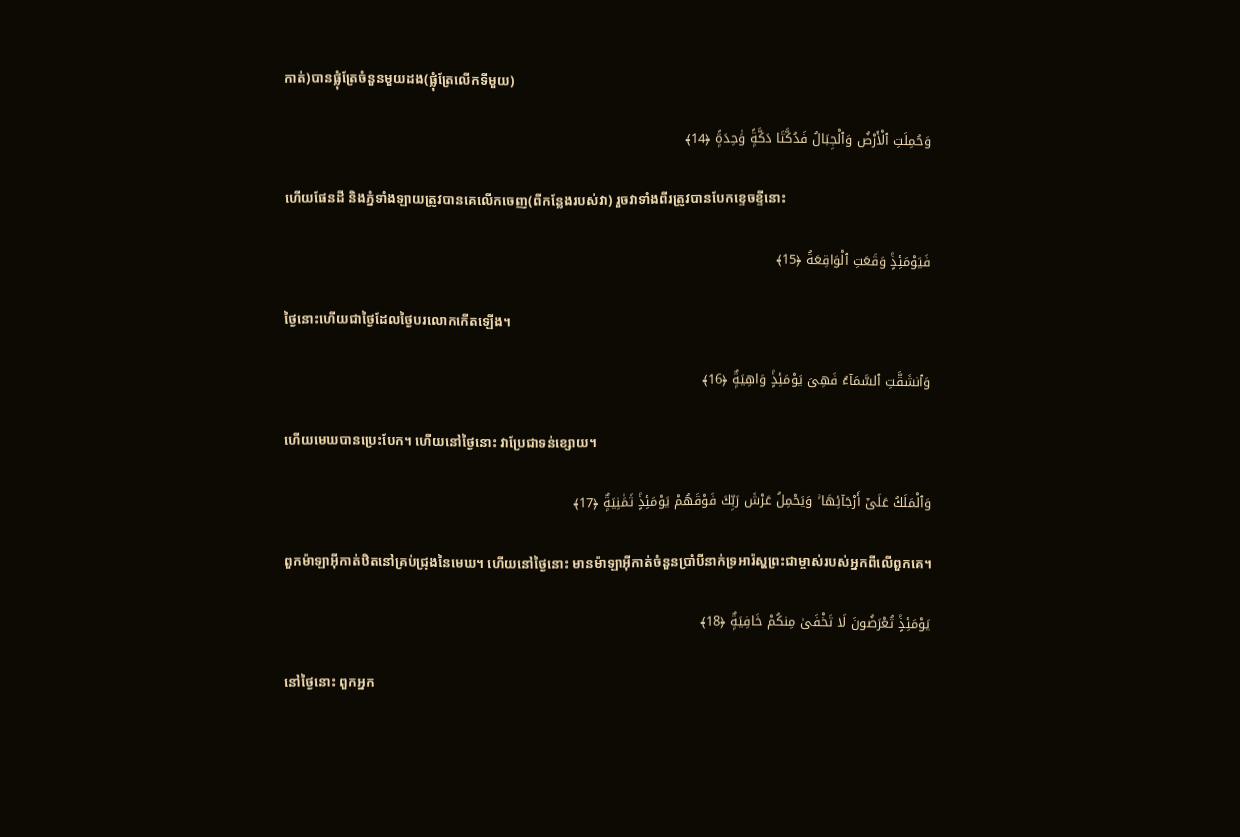កាត់)បានផ្លុំត្រែចំនួនមួយដង(ផ្លុំត្រែលើកទីមួយ)

وَحُمِلَتِ ٱلْأَرْضُ وَٱلْجِبَالُ فَدُكَّتَا دَكَّةًۭ وَٰحِدَةًۭ ﴿14﴾

ហើយផែនដី និងភ្នំទាំងឡាយត្រូវបានគេលើកចេញ(ពីកន្លែងរបស់វា) រួចវាទាំងពីរត្រូវបានបែកខ្ទេចខ្ទីនោះ

فَيَوْمَئِذٍۢ وَقَعَتِ ٱلْوَاقِعَةُ ﴿15﴾

ថ្ងៃនោះហើយជាថ្ងៃដែលថ្ងៃបរលោកកើតឡើង។

وَٱنشَقَّتِ ٱلسَّمَآءُ فَهِىَ يَوْمَئِذٍۢ وَاهِيَةٌۭ ﴿16﴾

ហើយមេឃបានប្រេះបែក។ ហើយនៅថ្ងៃនោះ វាប្រែជាទន់ខ្សោយ។

وَٱلْمَلَكُ عَلَىٰٓ أَرْجَآئِهَا ۚ وَيَحْمِلُ عَرْشَ رَبِّكَ فَوْقَهُمْ يَوْمَئِذٍۢ ثَمَٰنِيَةٌۭ ﴿17﴾

ពួកម៉ាឡាអ៊ីកាត់ឋិតនៅគ្រប់ជ្រុងនៃមេឃ។ ហើយនៅថ្ងៃនោះ មានម៉ាឡាអ៊ីកាត់ចំនួនប្រាំបីនាក់ទ្រអារ៉ស្ហព្រះជាម្ចាស់របស់អ្នកពីលើពួកគេ។

يَوْمَئِذٍۢ تُعْرَضُونَ لَا تَخْفَىٰ مِنكُمْ خَافِيَةٌۭ ﴿18﴾

នៅថ្ងៃនោះ ពួកអ្នក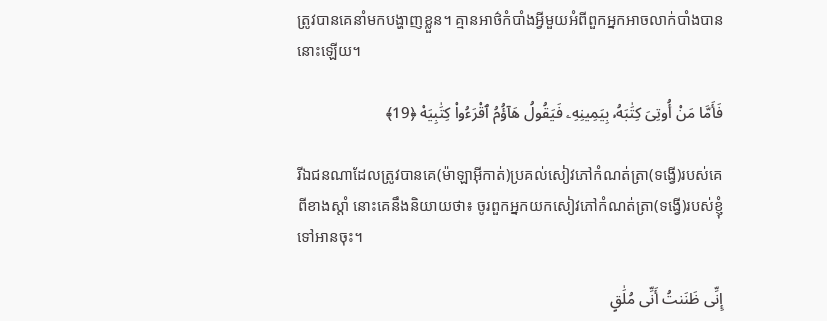ត្រូវបានគេនាំមកបង្ហាញខ្លួន។ គ្មានអាថ៌កំបាំងអ្វីមួយអំពីពួកអ្នកអាចលាក់បាំងបាននោះឡើយ។

فَأَمَّا مَنْ أُوتِىَ كِتَٰبَهُۥ بِيَمِينِهِۦ فَيَقُولُ هَآؤُمُ ٱقْرَءُوا۟ كِتَٰبِيَهْ ﴿19﴾

រីឯជនណាដែលត្រូវបានគេ(ម៉ាឡាអ៊ីកាត់)ប្រគល់សៀវភៅកំណត់ត្រា(ទង្វើ)របស់គេពីខាងស្ដាំ នោះគេនឹងនិយាយថា៖ ចូរពួកអ្នកយកសៀវភៅកំណត់ត្រា(ទង្វើ)របស់ខ្ញុំទៅអានចុះ។

إِنِّى ظَنَنتُ أَنِّى مُلَٰقٍ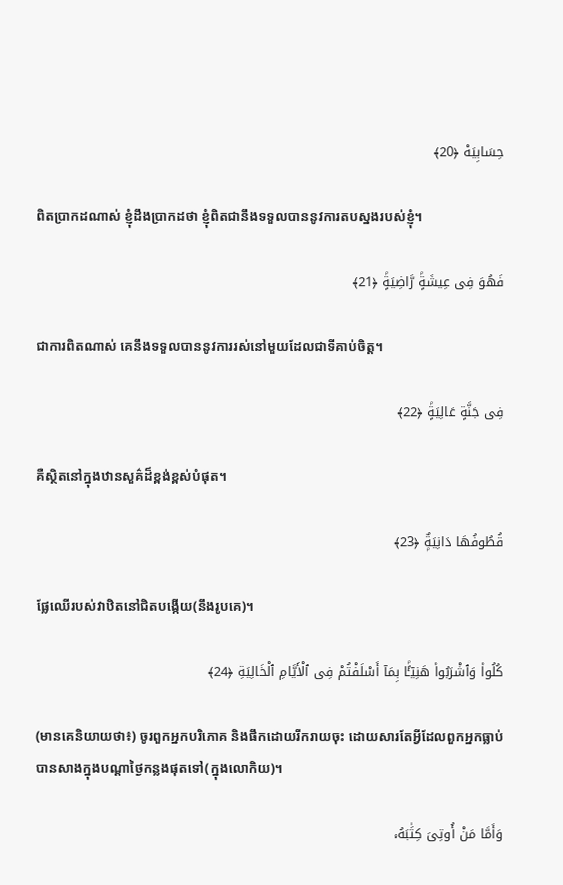حِسَابِيَهْ ﴿20﴾

ពិតប្រាកដណាស់ ខ្ញុំដឹងប្រាកដថា ខ្ញុំពិតជានឹងទទួលបាននូវការតបស្នងរបស់ខ្ញុំ។

فَهُوَ فِى عِيشَةٍۢ رَّاضِيَةٍۢ ﴿21﴾

ជាការពិតណាស់ គេនឹងទទួលបាននូវការរស់នៅមួយដែលជាទីគាប់ចិត្ដ។

فِى جَنَّةٍ عَالِيَةٍۢ ﴿22﴾

គឺស្ថិតនៅក្នុងឋានសួគ៌ដ៏ខ្ពង់ខ្ពស់បំផុត។

قُطُوفُهَا دَانِيَةٌۭ ﴿23﴾

ផ្លែឈើរបស់វាឋិតនៅជិតបង្កើយ(នឹងរូបគេ)។

كُلُوا۟ وَٱشْرَبُوا۟ هَنِيٓـًٔۢا بِمَآ أَسْلَفْتُمْ فِى ٱلْأَيَّامِ ٱلْخَالِيَةِ ﴿24﴾

(មានគេនិយាយថា៖) ចូរពួកអ្នកបរិភោគ និងផឹកដោយរីករាយចុះ ដោយសារតែអ្វីដែលពួកអ្នកធ្លាប់បានសាងក្នុងបណ្តាថ្ងៃកន្លងផុតទៅ(ក្នុងលោកិយ)។

وَأَمَّا مَنْ أُوتِىَ كِتَٰبَهُۥ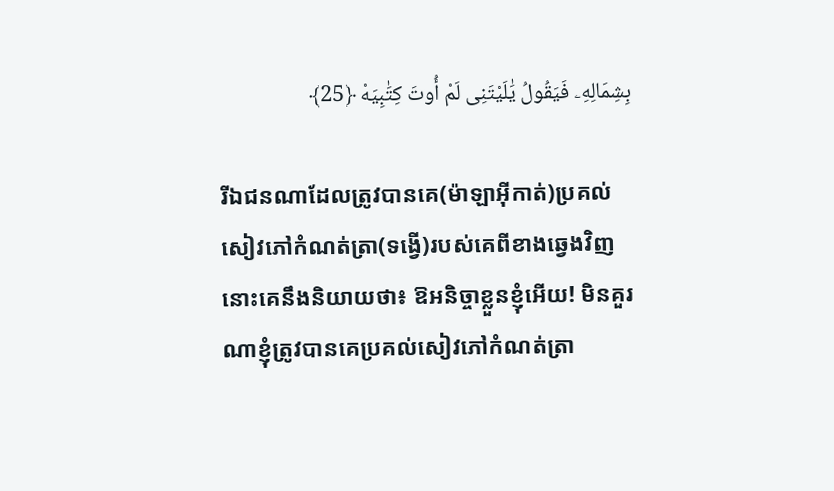بِشِمَالِهِۦ فَيَقُولُ يَٰلَيْتَنِى لَمْ أُوتَ كِتَٰبِيَهْ ﴿25﴾

រីឯជនណាដែលត្រូវបានគេ(ម៉ាឡាអ៊ីកាត់)ប្រគល់សៀវភៅកំណត់ត្រា(ទង្វើ)របស់គេពីខាងឆ្វេងវិញ នោះគេនឹងនិយាយថា៖ ឱអនិច្ចាខ្លួនខ្ញុំអើយ! មិនគួរណាខ្ញុំត្រូវបានគេប្រគល់សៀវភៅកំណត់ត្រា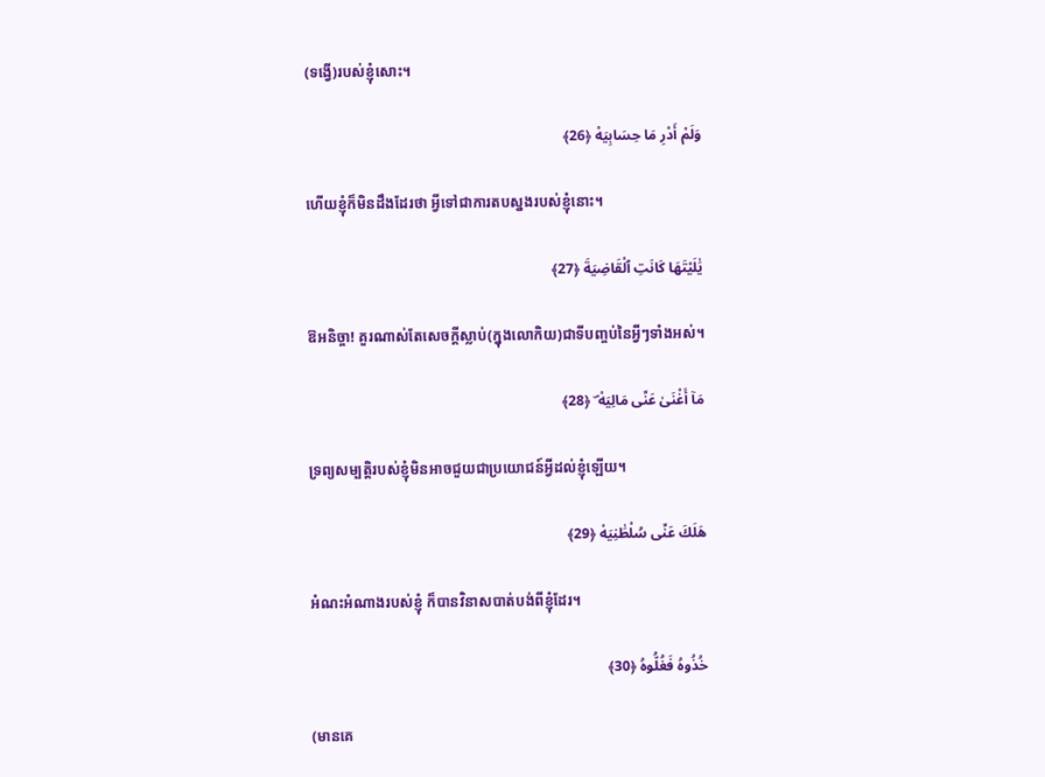(ទង្វើ)របស់ខ្ញុំសោះ។

وَلَمْ أَدْرِ مَا حِسَابِيَهْ ﴿26﴾

ហើយខ្ញុំក៏មិនដឹងដែរថា អ្វីទៅជាការតបស្នងរបស់ខ្ញុំនោះ។

يَٰلَيْتَهَا كَانَتِ ٱلْقَاضِيَةَ ﴿27﴾

ឱអនិច្ចា! គួរណាស់តែសេចក្ដីស្លាប់(ក្នុងលោកិយ)ជាទីបញ្ចប់នៃអ្វីៗទាំងអស់។

مَآ أَغْنَىٰ عَنِّى مَالِيَهْ ۜ ﴿28﴾

ទ្រព្យសម្បត្ដិរបស់ខ្ញុំមិនអាចជួយជាប្រយោជន៍អ្វីដល់ខ្ញុំឡើយ។

هَلَكَ عَنِّى سُلْطَٰنِيَهْ ﴿29﴾

អំណះអំណាងរបស់ខ្ញុំ ក៏បានវិនាសបាត់បង់ពីខ្ញុំដែរ។

خُذُوهُ فَغُلُّوهُ ﴿30﴾

(មានគេ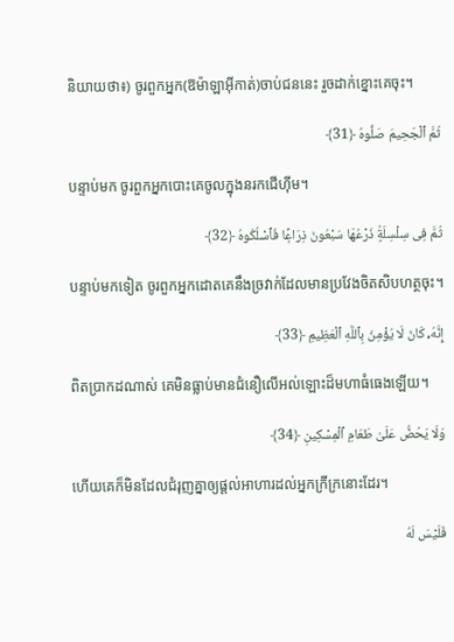និយាយថា៖) ចូរពួកអ្នក(ឱម៉ាឡាអ៊ីកាត់)ចាប់ជននេះ រួចដាក់ខ្នោះគេចុះ។

ثُمَّ ٱلْجَحِيمَ صَلُّوهُ ﴿31﴾

បន្ទាប់មក ចូរពួកអ្នកបោះគេចូលក្នុងនរកជើហ៊ីម។

ثُمَّ فِى سِلْسِلَةٍۢ ذَرْعُهَا سَبْعُونَ ذِرَاعًۭا فَٱسْلُكُوهُ ﴿32﴾

បន្ទាប់មកទៀត ចូរពួកអ្នកដោតគេនឹងច្រវាក់ដែលមានប្រវែងចិតសិបហត្ថចុះ។

إِنَّهُۥ كَانَ لَا يُؤْمِنُ بِٱللَّهِ ٱلْعَظِيمِ ﴿33﴾

ពិតប្រាកដណាស់ គេមិនធ្លាប់មានជំនឿលើអល់ឡោះដ៏មហាធំធេងឡើយ។

وَلَا يَحُضُّ عَلَىٰ طَعَامِ ٱلْمِسْكِينِ ﴿34﴾

ហើយគេក៏មិនដែលជំរុញគ្នាឲ្យផ្ដល់អាហារដល់អ្នកក្រីក្រនោះដែរ។

فَلَيْسَ لَهُ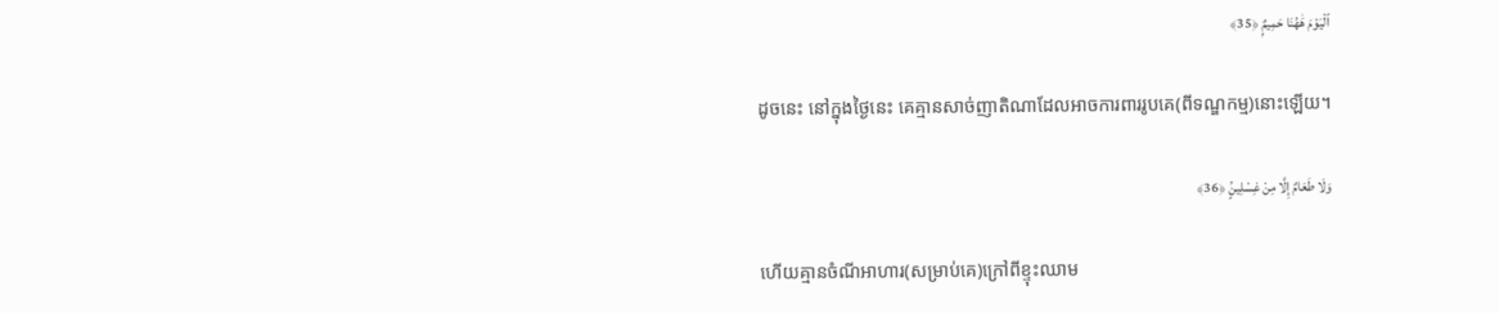ٱلْيَوْمَ هَٰهُنَا حَمِيمٌۭ ﴿35﴾

ដូចនេះ នៅក្នុងថ្ងៃនេះ គេគ្មានសាច់ញាតិណាដែលអាចការពាររូបគេ(ពីទណ្ឌកម្ម)នោះឡើយ។

وَلَا طَعَامٌ إِلَّا مِنْ غِسْلِينٍۢ ﴿36﴾

ហើយគ្មានចំណីអាហារ(សម្រាប់គេ)ក្រៅពីខ្ទុះឈាម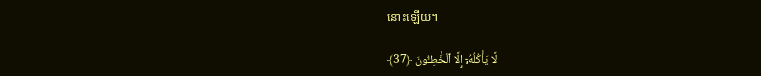នោះឡើយ។

لَّا يَأْكُلُهُۥٓ إِلَّا ٱلْخَٰطِـُٔونَ ﴿37﴾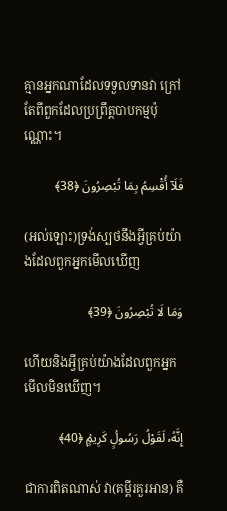គ្មានអ្នកណាដែលទទួលទានវា ក្រៅតែពីពួកដែលប្រព្រឹត្តបាបកម្មប៉ុណ្ណោះ។

فَلَآ أُقْسِمُ بِمَا تُبْصِرُونَ ﴿38﴾

(អល់ឡោះ)ទ្រង់ស្បថនឹងអ្វីគ្រប់យ៉ាងដែលពួកអ្នកមើលឃើញ

وَمَا لَا تُبْصِرُونَ ﴿39﴾

ហើយនិងអ្វីគ្រប់យ៉ាងដែលពួកអ្នកមើលមិនឃើញ។

إِنَّهُۥ لَقَوْلُ رَسُولٍۢ كَرِيمٍۢ ﴿40﴾

ជាការពិតណាស់ វា(គម្ពីរគួរអាន) គឺ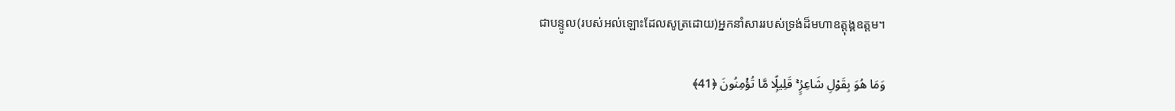ជាបន្ទូល(របស់អល់ឡោះដែលសូត្រដោយ)អ្នកនាំសាររបស់ទ្រង់ដ៏មហាឧត្តុង្គឧត្តម។

وَمَا هُوَ بِقَوْلِ شَاعِرٍۢ ۚ قَلِيلًۭا مَّا تُؤْمِنُونَ ﴿41﴾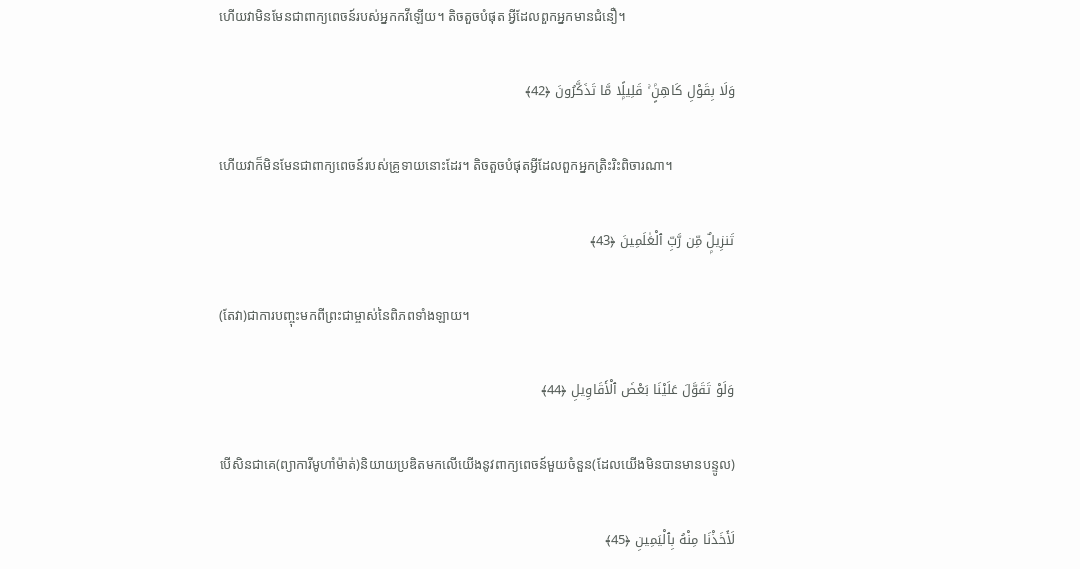ហើយវាមិនមែនជាពាក្យពេចន៍របស់អ្នកកវីឡើយ។ តិចតួចបំផុត អ្វីដែលពួកអ្នកមានជំនឿ។

وَلَا بِقَوْلِ كَاهِنٍۢ ۚ قَلِيلًۭا مَّا تَذَكَّرُونَ ﴿42﴾

ហើយវាក៏មិនមែនជាពាក្យពេចន៍របស់គ្រូទាយនោះដែរ។ តិចតួចបំផុតអ្វីដែលពួកអ្នកត្រិះរិះពិចារណា។

تَنزِيلٌۭ مِّن رَّبِّ ٱلْعَٰلَمِينَ ﴿43﴾

(តែវា)ជាការបញ្ចុះមកពីព្រះជាម្ចាស់នៃពិភពទាំងឡាយ។

وَلَوْ تَقَوَّلَ عَلَيْنَا بَعْضَ ٱلْأَقَاوِيلِ ﴿44﴾

បើសិនជាគេ(ព្យាការីមូហាំម៉ាត់)និយាយប្រឌិតមកលើយើងនូវពាក្យពេចន៍មួយចំនួន(ដែលយើងមិនបានមានបន្ទូល)

لَأَخَذْنَا مِنْهُ بِٱلْيَمِينِ ﴿45﴾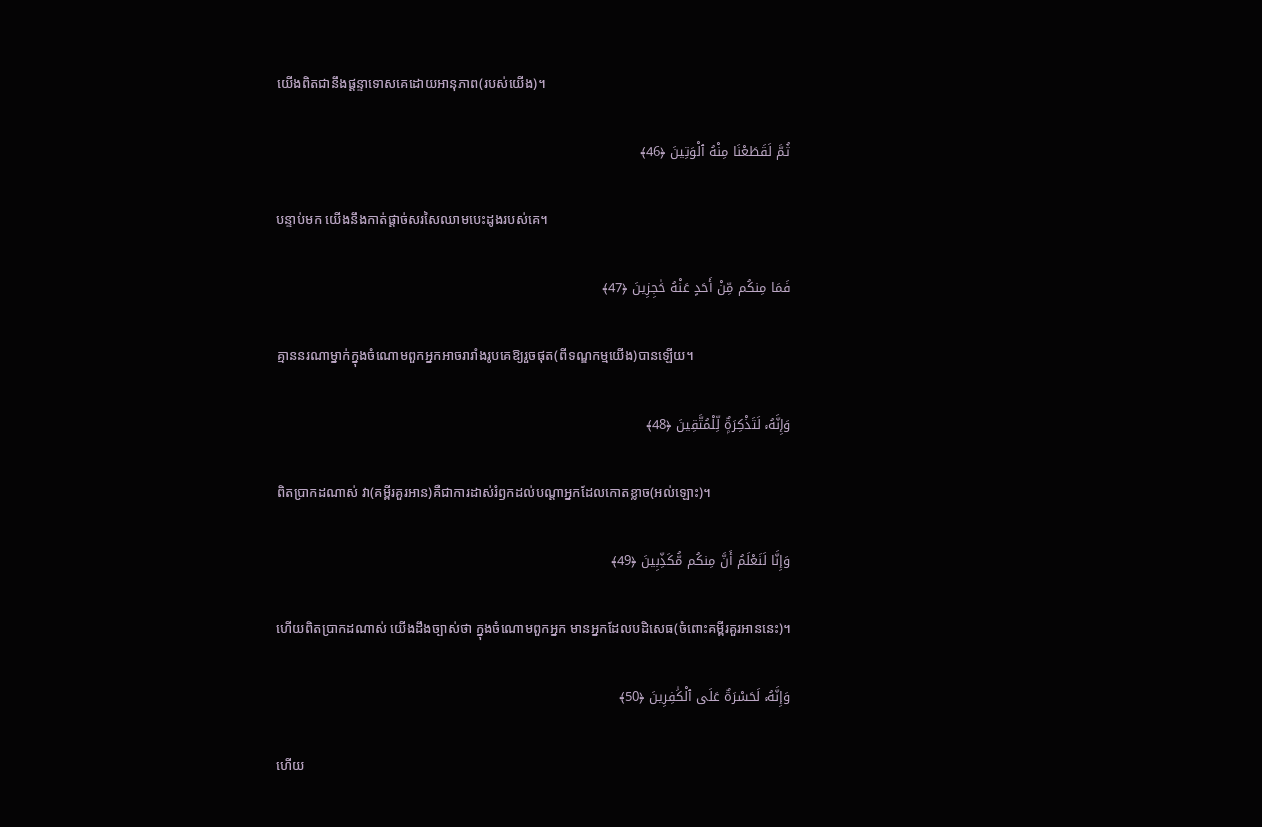យើងពិតជានឹងផ្ដន្ទាទោសគេដោយអានុភាព(របស់យើង)។

ثُمَّ لَقَطَعْنَا مِنْهُ ٱلْوَتِينَ ﴿46﴾

បន្ទាប់មក យើងនឹងកាត់ផ្តាច់សរសៃឈាមបេះដូងរបស់គេ។

فَمَا مِنكُم مِّنْ أَحَدٍ عَنْهُ حَٰجِزِينَ ﴿47﴾

គ្មាននរណាម្នាក់ក្នុងចំណោមពួកអ្នកអាចរារាំងរូបគេឱ្យរួចផុត(ពីទណ្ឌកម្មយើង)បានឡើយ។

وَإِنَّهُۥ لَتَذْكِرَةٌۭ لِّلْمُتَّقِينَ ﴿48﴾

ពិតប្រាកដណាស់ វា(គម្ពីរគួរអាន)គឺជាការដាស់រំឭកដល់បណ្តាអ្នកដែលកោតខ្លាច(អល់ឡោះ)។

وَإِنَّا لَنَعْلَمُ أَنَّ مِنكُم مُّكَذِّبِينَ ﴿49﴾

ហើយពិតប្រាកដណាស់ យើងដឹងច្បាស់ថា ក្នុងចំណោមពួកអ្នក មានអ្នកដែលបដិសេធ(ចំពោះគម្ពីរគួរអាននេះ)។

وَإِنَّهُۥ لَحَسْرَةٌ عَلَى ٱلْكَٰفِرِينَ ﴿50﴾

ហើយ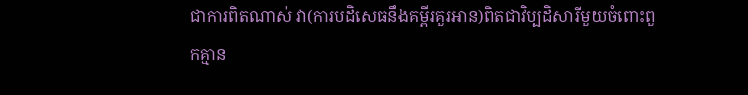ជាការពិតណាស់ វា(ការបដិសេធនឹងគម្ពីរគួរអាន)ពិតជាវិប្បដិសារីមួយចំពោះពួកគ្មាន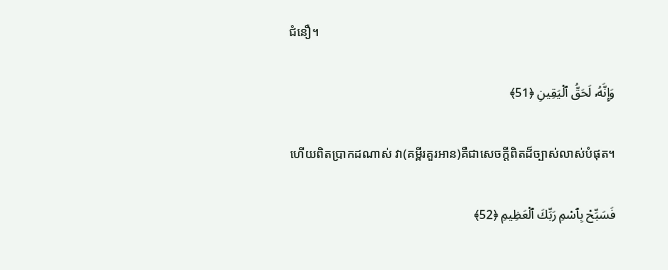ជំនឿ។

وَإِنَّهُۥ لَحَقُّ ٱلْيَقِينِ ﴿51﴾

ហើយពិតប្រាកដណាស់ វា(គម្ពីរគួរអាន)គឺជាសេចក្តីពិតដ៏ច្បាស់លាស់បំផុត។

فَسَبِّحْ بِٱسْمِ رَبِّكَ ٱلْعَظِيمِ ﴿52﴾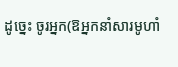ដូច្នេះ ចូរអ្នក(ឱអ្នកនាំសារមូហាំ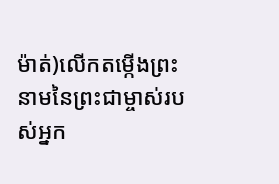ម៉ាត់)លើកតម្កើងព្រះនាមនៃព្រះជាម្ចាស់របស់អ្នក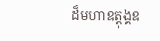ដ៏មហាឧត្ដុង្គឧ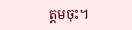ត្ដមចុះ។